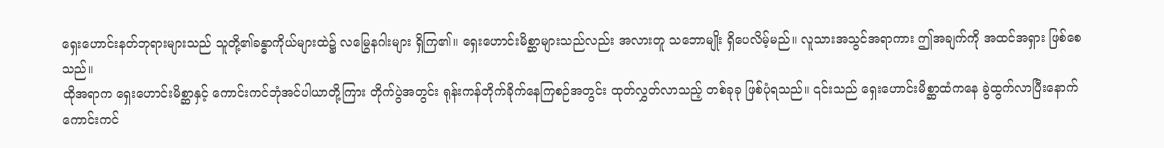ရှေးဟောင်းနတ်ဘုရားများသည် သူတို့၏ခန္ဓာကိုယ်များထဲ၌ လမြွေနဂါးများ ရှိကြ၏။ ရှေးဟောင်းမိစ္ဆာများသည်လည်း အလားတူ သဘောမျိုး ရှိပေလိမ့်မည်။ လူသားအသွင်အရာကား ဤအချက်ကို အထင်အရှား ဖြစ်စေသည်။
ထိုအရာက ရှေးဟောင်းမိစ္ဆာနှင့် ကောင်းကင်ဘုံအင်ပါယာတို့ကြား တိုက်ပွဲအတွင်း ရုန်းကန်တိုက်ခိုက်နေကြစဉ်အတွင်း ထုတ်လွှတ်လာသည့် တစ်ခုခု ဖြစ်ပုံရသည်။ ၎င်းသည် ရှေးဟောင်းမိစ္ဆာထံကနေ ခွဲထွက်လာပြီးနောက် ကောင်းကင်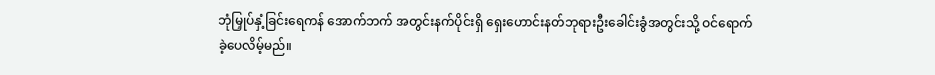ဘုံမြှုပ်နှံ့ခြင်းရေကန် အောက်ဘက် အတွင်းနက်ပိုင်းရှိ ရှေးဟောင်းနတ်ဘုရားဦးခေါင်းခွံအတွင်းသို့ ဝင်ရောက်ခဲ့ပေလိမ့်မည်။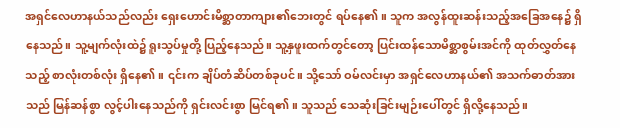အရှင်လေဟာနယ်သည်လည်း ရှေးဟောင်းမိစ္ဆာတာကျား၏ဘေးတွင် ရပ်နေ၏။ သူက အလွန်ထူးဆန်းသည့်အခြေအနေ၌ ရှိနေသည်။ သူ့မျက်လုံးထဲ၌ ရူးသွပ်မှုတို့ ပြည့်နေသည်။ သူ့နှဖူးထက်တွင်တော့ ပြင်းထန်သောမိစ္ဆာစွမ်းအင်ကို ထုတ်လွှတ်နေသည့် စာလုံးတစ်လုံး ရှိနေ၏။ ၎င်းက ချိပ်တံဆိပ်တစ်ခုပင်။ သို့သော် ဝမ်လင်းမှာ အရှင်လေဟာနယ်၏ အသက်ဓာတ်အားသည် မြန်ဆန်စွာ လွင့်ပါးနေသည်ကို ရှင်းလင်းစွာ မြင်ရ၏။ သူသည် သေဆုံးခြင်းမျဉ်းပေါ်တွင် ရှိလို့နေသည်။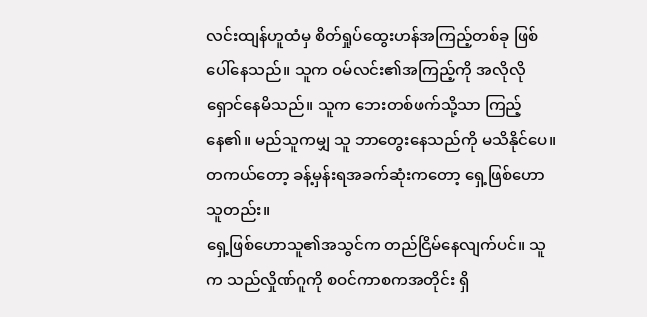လင်းထျန်ဟူထံမှ စိတ်ရှုပ်ထွေးဟန်အကြည့်တစ်ခု ဖြစ်ပေါ်နေသည်။ သူက ဝမ်လင်း၏အကြည့်ကို အလိုလို ရှောင်နေမိသည်။ သူက ဘေးတစ်ဖက်သို့သာ ကြည့်နေ၏။ မည်သူကမျှ သူ ဘာတွေးနေသည်ကို မသိနိုင်ပေ။ တကယ်တော့ ခန့်မှန်းရအခက်ဆုံးကတော့ ရှေ့ဖြစ်ဟောသူတည်း။
ရှေ့ဖြစ်ဟောသူ၏အသွင်က တည်ငြိမ်နေလျက်ပင်။ သူက သည်လှိုဏ်ဂူကို စဝင်ကာစကအတိုင်း ရှိ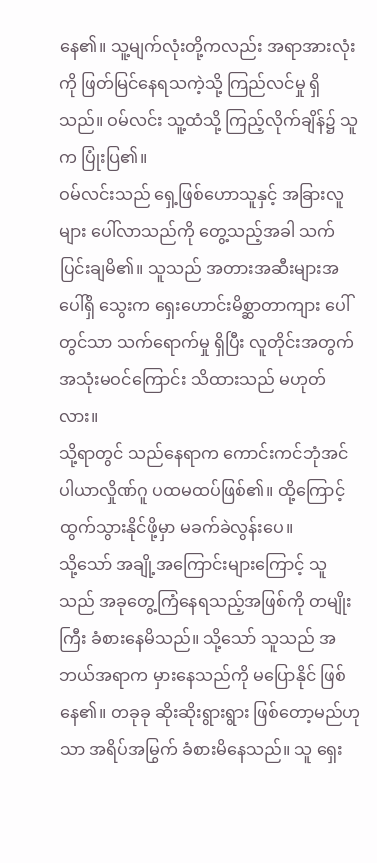နေ၏။ သူ့မျက်လုံးတို့ကလည်း အရာအားလုံးကို ဖြတ်မြင်နေရသကဲ့သို့ ကြည်လင်မှု ရှိသည်။ ဝမ်လင်း သူ့ထံသို့ ကြည့်လိုက်ချိန်၌ သူက ပြုံးပြ၏။
ဝမ်လင်းသည် ရှေ့ဖြစ်ဟောသူနှင့် အခြားလူများ ပေါ်လာသည်ကို တွေ့သည့်အခါ သက်ပြင်းချမိ၏။ သူသည် အတားအဆီးများအပေါ်ရှိ သွေးက ရှေးဟောင်းမိစ္ဆာတာကျား ပေါ်တွင်သာ သက်ရောက်မှု ရှိပြီး လူတိုင်းအတွက် အသုံးမဝင်ကြောင်း သိထားသည် မဟုတ်လား။
သို့ရာတွင် သည်နေရာက ကောင်းကင်ဘုံအင်ပါယာလှိုဏ်ဂူ ပထမထပ်ဖြစ်၏။ ထို့ကြောင့် ထွက်သွားနိုင်ဖို့မှာ မခက်ခဲလွန်းပေ။
သို့သော် အချို့အကြောင်းများကြောင့် သူသည် အခုတွေ့ကြံနေရသည့်အဖြစ်ကို တမျိုးကြီး ခံစားနေမိသည်။ သို့သော် သူသည် အဘယ်အရာက မှားနေသည်ကို မပြောနိုင် ဖြစ်နေ၏။ တခုခု ဆိုးဆိုးရွားရွား ဖြစ်တော့မည်ဟုသာ အရိပ်အမြွက် ခံစားမိနေသည်။ သူ ရှေး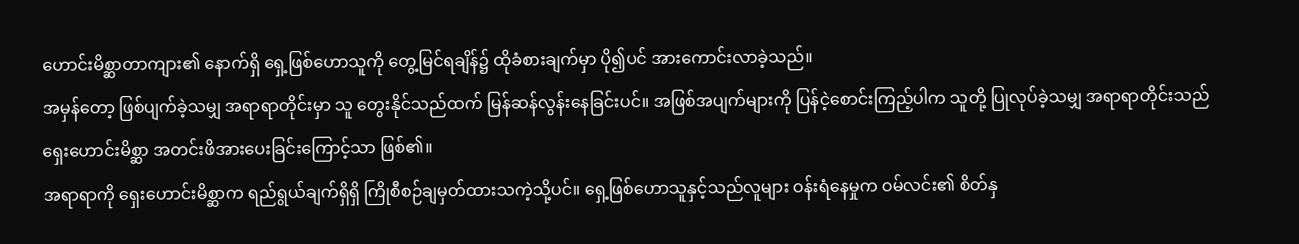ဟောင်းမိစ္ဆာတာကျား၏ နောက်ရှိ ရှေ့ဖြစ်ဟောသူကို တွေ့မြင်ရချိန်၌ ထိုခံစားချက်မှာ ပို၍ပင် အားကောင်းလာခဲ့သည်။
အမှန်တော့ ဖြစ်ပျက်ခဲ့သမျှ အရာရာတိုင်းမှာ သူ တွေးနိုင်သည်ထက် မြန်ဆန်လွန်းနေခြင်းပင်။ အဖြစ်အပျက်များကို ပြန်ငဲ့စောင်းကြည့်ပါက သူတို့ ပြုလုပ်ခဲ့သမျှ အရာရာတိုင်းသည် ရှေးဟောင်းမိစ္ဆာ အတင်းဖိအားပေးခြင်းကြောင့်သာ ဖြစ်၏။
အရာရာကို ရှေးဟောင်းမိစ္ဆာက ရည်ရွယ်ချက်ရှိရှိ ကြိုစီစဉ်ချမှတ်ထားသကဲ့သို့ပင်။ ရှေ့ဖြစ်ဟောသူနှင့်သည်လူများ ဝန်းရံနေမှုက ဝမ်လင်း၏ စိတ်နှ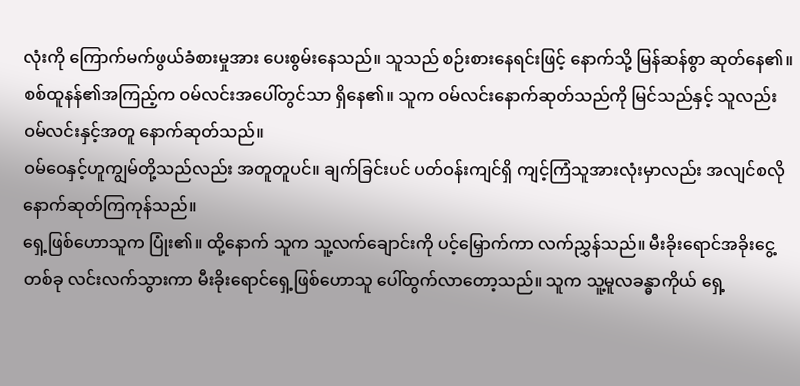လုံးကို ကြောက်မက်ဖွယ်ခံစားမှုအား ပေးစွမ်းနေသည်။ သူသည် စဉ်းစားနေရင်းဖြင့် နောက်သို့ မြန်ဆန်စွာ ဆုတ်နေ၏။
စစ်ထူနန်၏အကြည့်က ဝမ်လင်းအပေါ်တွင်သာ ရှိနေ၏။ သူက ဝမ်လင်းနောက်ဆုတ်သည်ကို မြင်သည်နှင့် သူလည်း ဝမ်လင်းနှင့်အတူ နောက်ဆုတ်သည်။
ဝမ်ဝေနှင့်ဟူကျွမ်တို့သည်လည်း အတူတူပင်။ ချက်ခြင်းပင် ပတ်ဝန်းကျင်ရှိ ကျင့်ကြံသူအားလုံးမှာလည်း အလျင်စလို နောက်ဆုတ်ကြကုန်သည်။
ရှေ့ဖြစ်ဟောသူက ပြုံး၏။ ထို့နောက် သူက သူ့လက်ချောင်းကို ပင့်မြှောက်ကာ လက်ညွှန်သည်။ မီးခိုးရောင်အခိုးငွေ့တစ်ခု လင်းလက်သွားကာ မီးခိုးရောင်ရှေ့ဖြစ်ဟောသူ ပေါ်ထွက်လာတော့သည်။ သူက သူ့မူလခန္ဓာကိုယ် ရှေ့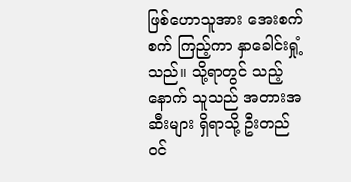ဖြစ်ဟောသူအား အေးစက်စက် ကြည့်ကာ နှာခေါင်းရှုံ့သည်။ သို့ရာတွင် သည့်နောက် သူသည် အတားအဆီးများ ရှိရာသို့ ဦးတည်ဝင်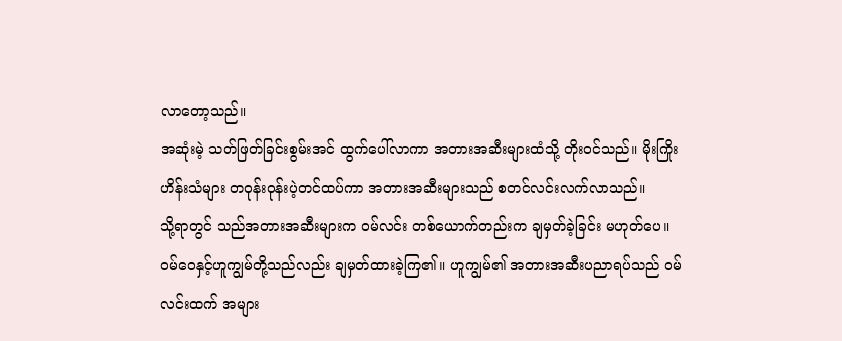လာတော့သည်။
အဆုံးမဲ့ သတ်ဖြတ်ခြင်းစွမ်းအင် ထွက်ပေါ်လာကာ အတားအဆီးများထံသို့ တိုးဝင်သည်။ မိုးကြိုးဟိန်းသံများ တဝုန်းဝုန်းပဲ့တင်ထပ်ကာ အတားအဆီးများသည် စတင်လင်းလက်လာသည်။
သို့ရာတွင် သည်အတားအဆီးများက ဝမ်လင်း တစ်ယောက်တည်းက ချမှတ်ခဲ့ခြင်း မဟုတ်ပေ။ ဝမ်ဝေနှင့်ဟူကျွမ်တို့သည်လည်း ချမှတ်ထားခဲ့ကြ၏။ ဟူကျွမ်၏ အတားအဆီးပညာရပ်သည် ဝမ်လင်းထက် အများ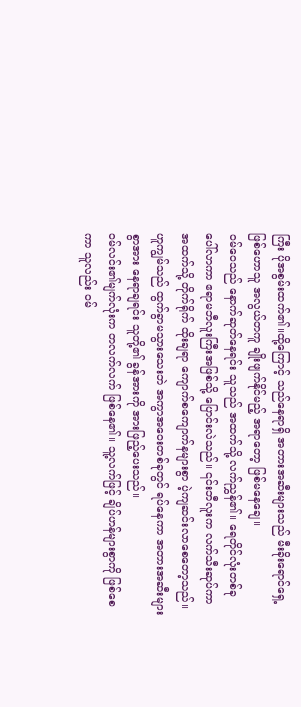ကြီး ပိုအစွမ်းထက်၏။ထို့ကြောင့် သည်နေရာရှိ အတားအဆီးများသည် မီးခိုးရောင်ရှေ့ဖြစ်ဟောသူ အလွယ်တကူ ချိုးဖျက်နိုင်မည့် အရာတော့ ဖြစ်မနေချေ။
ဝမ်ဝေသည် နောက်ဆုတ်နေရင်း သူသည် အထက်သို့ လက်ညွှန်၏။ ရေတိုင်လုံးတစ်ခု ပေါ်လာကာ ဧရာမဘီလူးကြီးအဖြစ်သို့ ပြောင်းလဲသည်။ ၎င်းဘီလူးက လက်သီးဆုပ်ကာ အထက်သို့ တိုက်ရိုက် ထိုးချရာ ကျောက်စကျောက်နများစွာ ပဲ့ကျဆင်းလာစေတော့သည်။
ဟူကျွမ်သည် ထွက်ခွာမသွားသေးဘဲ အကွာအဝေးတစ်ခုတွင် ရပ်နေကာ အတားအဆီးများစွာအား နေရာချရင်း သူတို့၏ ခွန်အားကို အားဖြည့်ပေးသည်။
ဝမ်လင်း၏မျက်လုံးက တလက်လက် ဖြစ်နေ၏။ သူ့လက်ဖြင့် ချိပ်ဟန်များစွာကို ဖြစ်စေကာ သူလည်း ဝမ်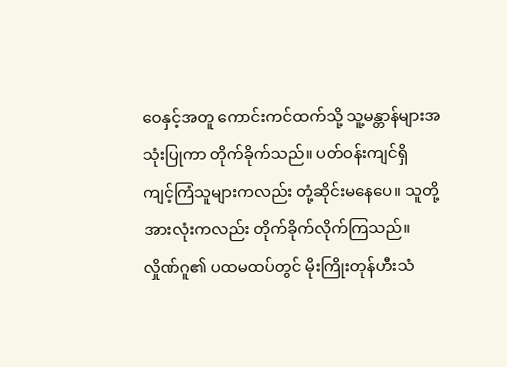ဝေနှင့်အတူ ကောင်းကင်ထက်သို့ သူ့မန္တာန်များအသုံးပြုကာ တိုက်ခိုက်သည်။ ပတ်ဝန်းကျင်ရှိ ကျင့်ကြံသူများကလည်း တုံ့ဆိုင်းမနေပေ။ သူတို့အားလုံးကလည်း တိုက်ခိုက်လိုက်ကြသည်။
လှိုဏ်ဂူ၏ ပထမထပ်တွင် မိုးကြိုးတုန်ဟီးသံ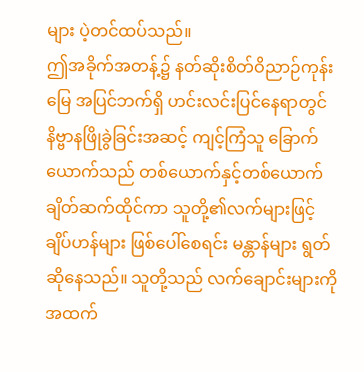များ ပဲ့တင်ထပ်သည်။
ဤအခိုက်အတန့်၌ နတ်ဆိုးစိတ်ဝိညာဉ်ကုန်းမြေ အပြင်ဘက်ရှိ ဟင်းလင်းပြင်နေရာတွင် နိဗ္ဗာနဖြိုခွဲခြင်းအဆင့် ကျင့်ကြံသူ ခြောက်ယောက်သည် တစ်ယောက်နှင့်တစ်ယောက် ချိတ်ဆက်ထိုင်ကာ သူတို့၏လက်များဖြင့် ချိပ်ဟန်များ ဖြစ်ပေါ်စေရင်း မန္တာန်များ ရွတ်ဆိုနေသည်။ သူတို့သည် လက်ချောင်းများကို အထက်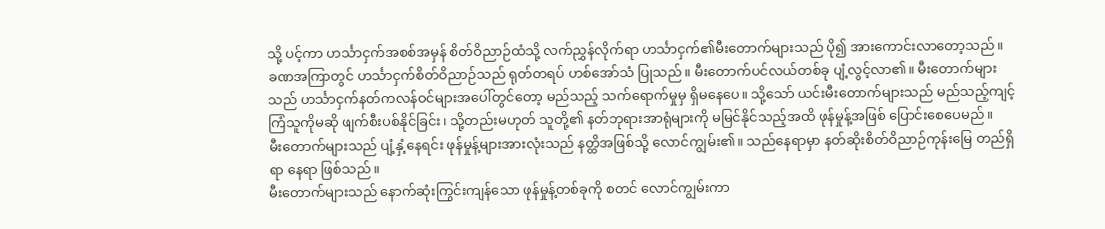သို့ ပင့်ကာ ဟင်္သာငှက်အစစ်အမှန် စိတ်ဝိညာဉ်ထံသို့ လက်ညွှန်လိုက်ရာ ဟင်္သာငှက်၏မီးတောက်များသည် ပို၍ အားကောင်းလာတော့သည်။
ခဏအကြာတွင် ဟင်္သာငှက်စိတ်ဝိညာဉ်သည် ရုတ်တရပ် ဟစ်အော်သံ ပြုသည်။ မီးတောက်ပင်လယ်တစ်ခု ပျံ့လွင့်လာ၏။ မီးတောက်များသည် ဟင်္သာငှက်နတ်ကလန်ဝင်များအပေါ်တွင်တော့ မည်သည့် သက်ရောက်မှုမှ ရှိမနေပေ။ သို့သော် ယင်းမီးတောက်များသည် မည်သည့်ကျင့်ကြံသူကိုမဆို ဖျက်စီးပစ်နိုင်ခြင်း၊ သို့တည်းမဟုတ် သူတို့၏ နတ်ဘုရားအာရုံများကို မမြင်နိုင်သည့်အထိ ဖုန်မှုန့်အဖြစ် ပြောင်းစေပေမည်။
မီးတောက်များသည် ပျံ့နှံ့နေရင်း ဖုန်မှုန့်များအားလုံးသည် နတ္ထိအဖြစ်သို့ လောင်ကျွမ်း၏။ သည်နေရာမှာ နတ်ဆိုးစိတ်ဝိညာဉ်ကုန်းမြေ တည်ရှိရာ နေရာ ဖြစ်သည်။
မီးတောက်များသည် နောက်ဆုံးကြွင်းကျန်သော ဖုန်မှုန့်တစ်ခုကို စတင် လောင်ကျွမ်းကာ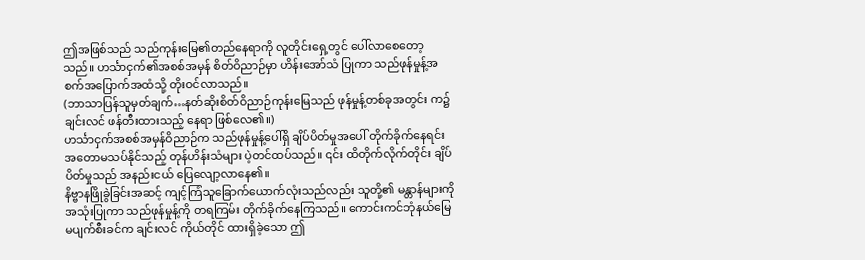ဤအဖြစ်သည် သည်ကုန်းမြေ၏တည်နေရာကို လူတိုင်းရှေ့တွင် ပေါ်လာစေတော့သည်။ ဟင်္သာငှက်၏အစစ်အမှန် စိတ်ဝိညာဉ်မှာ ဟိန်းအော်သံ ပြုကာ သည်ဖုန်မှုန့်အစက်အပြောက်အထံသို့ တိုးဝင်လာသည်။
(ဘာသာပြန်သူမှတ်ချက်…နတ်ဆိုးစိတ်ဝိညာဉ်ကုန်းမြေသည် ဖုန်မှုန့်တစ်ခုအတွင်း က၌ ချင်းလင် ဖန်တီးထားသည့် နေရာ ဖြစ်လေ၏။)
ဟင်္သာငှက်အစစ်အမှန်ဝိညာဉ်က သည်ဖုန်မှုန့်ပေါ်ရှိ ချိပ်ပိတ်မှုအပေါ် တိုက်ခိုက်နေရင်း အတောမသပ်နိုင်သည့် တုန်ဟိန်းသံများ ပဲ့တင်ထပ်သည်။ ၎င်း ထိတိုက်လိုက်တိုင်း ချိပ်ပိတ်မှုသည် အနည်းငယ် ပြေလျော့လာနေ၏။
နိဗ္ဗာနဖြိုခွဲခြင်းအဆင့် ကျင့်ကြံသူခြောက်ယောက်လုံးသည်လည်း သူတို့၏ မန္တာန်များကို အသုံးပြုကာ သည်ဖုန်မှုန့်ကို တရကြမ်း တိုက်ခိုက်နေကြသည်။ ကောင်းကင်ဘုံနယ်မြေ မပျက်စီးခင်က ချင်းလင် ကိုယ်တိုင် ထားရှိခဲ့သော ဤ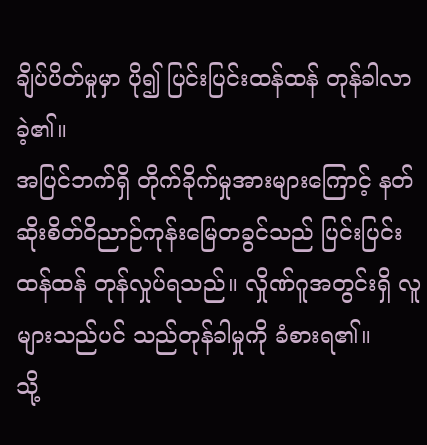ချိပ်ပိတ်မှုမှာ ပို၍ ပြင်းပြင်းထန်ထန် တုန်ခါလာခဲ့၏။
အပြင်ဘက်ရှိ တိုက်ခိုက်မှုအားများကြောင့် နတ်ဆိုးစိတ်ဝိညာဉ်ကုန်းမြေတခွင်သည် ပြင်းပြင်းထန်ထန် တုန်လှုပ်ရသည်။ လှိုဏ်ဂူအတွင်းရှိ လူများသည်ပင် သည်တုန်ခါမှုကို ခံစားရ၏။
သို့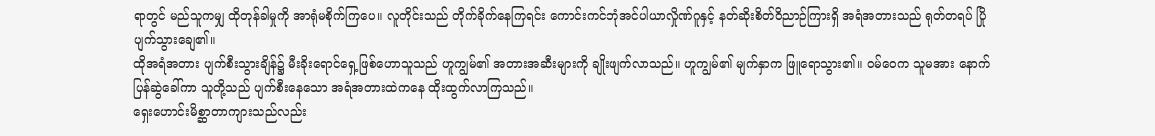ရာတွင် မည်သူကမျှ ထိုတုန်ခါမှုကို အာရုံမစိုက်ကြပေ။ လူတိုင်းသည် တိုက်ခိုက်နေကြရင်း ကောင်းကင်ဘုံအင်ပါယာလှိုဏ်ဂူနှင့် နတ်ဆိုးစိတ်ဝိညာဉ်ကြားရှိ အရံအတားသည် ရုတ်တရပ် ပြိုပျက်သွားချေ၏။
ထိုအရံအတား ပျက်စီးသွားချိန်၌ မီးခိုးရောင်ရှေ့ဖြစ်ဟောသူသည် ဟူကျွမ်၏ အတားအဆီးများကို ချိုးဖျက်လာသည်။ ဟူကျွမ်၏ မျက်နှာက ဖြူရောသွား၏။ ဝမ်ဝေက သူမအား နောက်ပြန်ဆွဲခေါ်ကာ သူတို့သည် ပျက်စီးနေသော အရံအတားထဲကနေ ထိုးထွက်လာကြသည်။
ရှေးဟောင်းမိစ္ဆာတာကျားသည်လည်း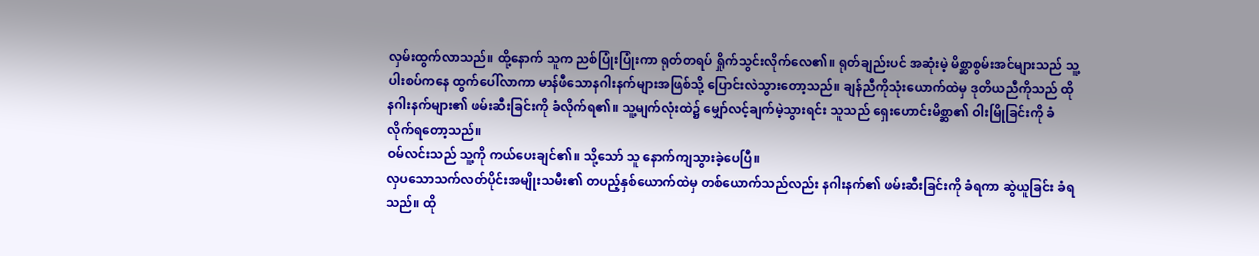လှမ်းထွက်လာသည်။ ထို့နောက် သူက ညစ်ပြုံးပြုံးကာ ရုတ်တရပ် ရှိုက်သွင်းလိုက်လေ၏။ ရုတ်ချည်းပင် အဆုံးမဲ့ မိစ္ဆာစွမ်းအင်များသည် သူ့ပါးစပ်ကနေ ထွက်ပေါ်လာကာ မာန်ဖီသောနဂါးနက်များအဖြစ်သို့ ပြောင်းလဲသွားတော့သည်။ ချန်ညီကိုသုံးယောက်ထဲမှ ဒုတိယညီကိုသည် ထိုနဂါးနက်များ၏ ဖမ်းဆီးခြင်းကို ခံလိုက်ရ၏။ သူ့မျက်လုံးထဲ၌ မျှော်လင့်ချက်မဲ့သွားရင်း သူသည် ရှေးဟောင်းမိစ္ဆာ၏ ဝါးမြိုခြင်းကို ခံလိုက်ရတော့သည်။
ဝမ်လင်းသည် သူ့ကို ကယ်ပေးချင်၏။ သို့သော် သူ နောက်ကျသွားခဲ့ပေပြီ။
လှပသောသက်လတ်ပိုင်းအမျိုးသမီး၏ တပည့်နှစ်ယောက်ထဲမှ တစ်ယောက်သည်လည်း နဂါးနက်၏ ဖမ်းဆီးခြင်းကို ခံရကာ ဆွဲယူခြင်း ခံရသည်။ ထို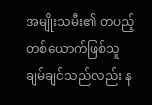အမျိုးသမီး၏ တပည့်တစ်ယောက်ဖြစ်သူ ချမ်ချင်သည်လည်း န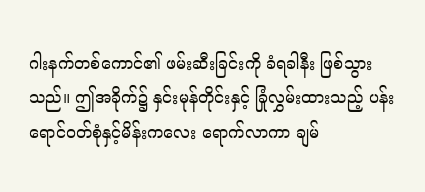ဂါးနက်တစ်ကောင်၏ ဖမ်းဆီးခြင်းကို ခံရခါနီး ဖြစ်သွားသည်။ ဤအခိုက်၌ နှင်းမုန်တိုင်းနှင့် ခြုံလွှမ်းထားသည့် ပန်းရောင်ဝတ်စုံနှင့်မိန်းကလေး ရောက်လာကာ ချမ်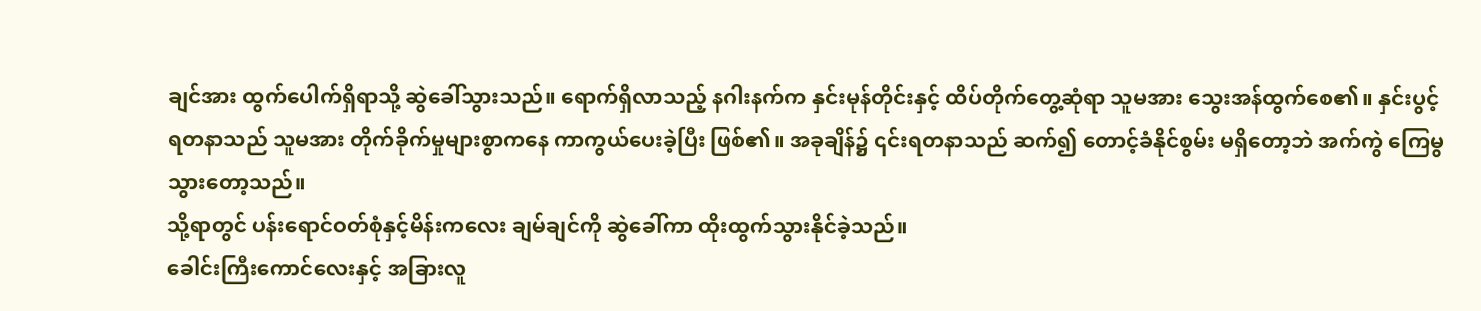ချင်အား ထွက်ပေါက်ရှိရာသို့ ဆွဲခေါ်သွားသည်။ ရောက်ရှိလာသည့် နဂါးနက်က နှင်းမုန်တိုင်းနှင့် ထိပ်တိုက်တွေ့ဆုံရာ သူမအား သွေးအန်ထွက်စေ၏။ နှင်းပွင့်ရတနာသည် သူမအား တိုက်ခိုက်မှုများစွာကနေ ကာကွယ်ပေးခဲ့ပြီး ဖြစ်၏။ အခုချိန်၌ ၎င်းရတနာသည် ဆက်၍ တောင့်ခံနိုင်စွမ်း မရှိတော့ဘဲ အက်ကွဲ ကြေမွသွားတော့သည်။
သို့ရာတွင် ပန်းရောင်ဝတ်စုံနှင့်မိန်းကလေး ချမ်ချင်ကို ဆွဲခေါ်ကာ ထိုးထွက်သွားနိုင်ခဲ့သည်။
ခေါင်းကြီးကောင်လေးနှင့် အခြားလူ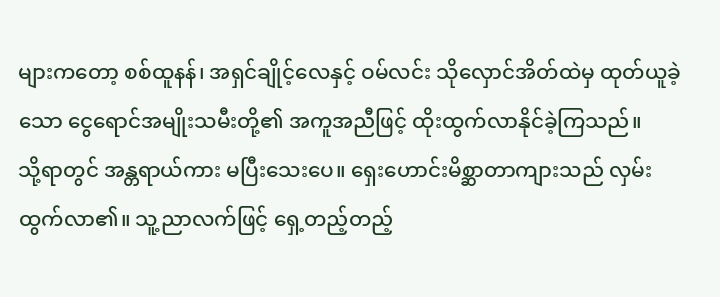များကတော့ စစ်ထူနန်၊ အရှင်ချိုင့်လေနှင့် ဝမ်လင်း သိုလှောင်အိတ်ထဲမှ ထုတ်ယူခဲ့သော ငွေရောင်အမျိုးသမီးတို့၏ အကူအညီဖြင့် ထိုးထွက်လာနိုင်ခဲ့ကြသည်။
သို့ရာတွင် အန္တရာယ်ကား မပြီးသေးပေ။ ရှေးဟောင်းမိစ္ဆာတာကျားသည် လှမ်းထွက်လာ၏။ သူ့ညာလက်ဖြင့် ရှေ့တည့်တည့်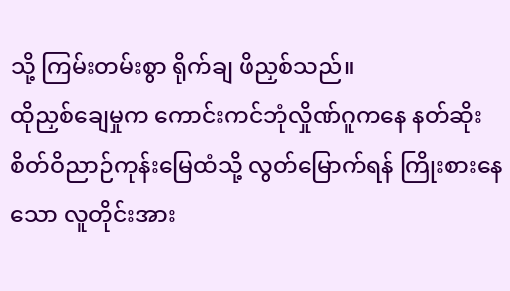သို့ ကြမ်းတမ်းစွာ ရိုက်ချ ဖိညှစ်သည်။
ထိုညှစ်ချေမှုက ကောင်းကင်ဘုံလှိုဏ်ဂူကနေ နတ်ဆိုးစိတ်ဝိညာဉ်ကုန်းမြေထံသို့ လွတ်မြောက်ရန် ကြိုးစားနေသော လူတိုင်းအား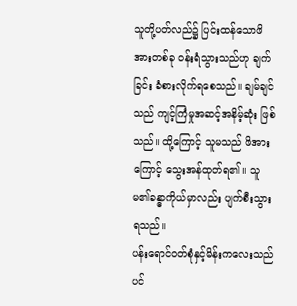သူတို့ပတ်လည်၌ ပြင်းထန်သောဖိအားတစ်ခု ဝန်းရံသွားသည်ဟု ချက်ခြင်း ခံစားလိုက်ရစေသည်။ ချမ်ချင်သည် ကျင့်ကြံမှုအဆင့်အနိမ့်ဆုံး ဖြစ်သည်။ ထို့ကြောင့် သူမသည် ဖိအားကြောင့် သွေးအန်ထုတ်ရ၏။ သူမ၏ခန္ဓာကိုယ်မှာလည်း ပျက်စီးသွားရသည်။
ပန်းရောင်ဝတ်စုံနှင့်မိန်းကလေးသည်ပင်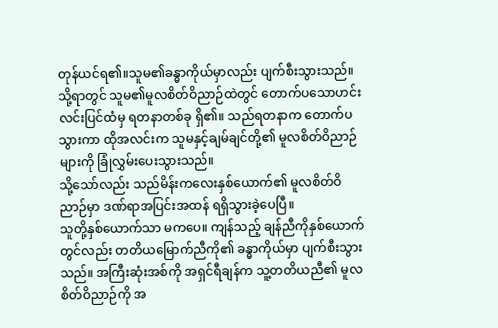တုန်ယင်ရ၏။သူမ၏ခန္ဓာကိုယ်မှာလည်း ပျက်စီးသွားသည်။ သို့ရာတွင် သူမ၏မူလစိတ်ဝိညာဉ်ထဲတွင် တောက်ပသောဟင်းလင်းပြင်ထံမှ ရတနာတစ်ခု ရှိ၏။ သည်ရတနာက တောက်ပသွားကာ ထိုအလင်းက သူမနှင့်ချမ်ချင်တို့၏ မူလစိတ်ဝိညာဉ်များကို ခြုံလွှမ်းပေးသွားသည်။
သို့သော်လည်း သည်မိန်းကလေးနှစ်ယောက်၏ မူလစိတ်ဝိညာဉ်မှာ ဒဏ်ရာအပြင်းအထန် ရရှိသွားခဲ့ပေပြီ။
သူတို့နှစ်ယောက်သာ မကပေ။ ကျန်သည့် ချန်ညီကိုနှစ်ယောက်တွင်လည်း တတိယမြောက်ညီကို၏ ခန္ဓာကိုယ်မှာ ပျက်စီးသွားသည်။ အကြီးဆုံးအစ်ကို အရှင်ရီချန်က သူ့တတိယညီ၏ မူလစိတ်ဝိညာဉ်ကို အ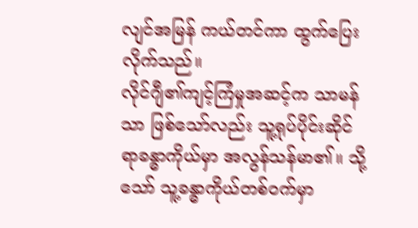လျင်အမြန် ကယ်တင်ကာ ထွက်ပြေးလိုက်သည်။
လိုင်ဂျီ၏ကျင့်ကြံမှုအဆင့်က သာမန်သာ ဖြစ်သော်လည်း သူ့ရုပ်ပိုင်းဆိုင်ရာခန္ဓာကိုယ်မှာ အလွန်သန်မာ၏။ သို့သော် သူ့ခန္ဓာကိုယ်တစ်ဝက်မှာ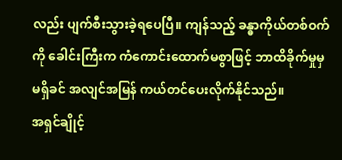လည်း ပျက်စီးသွားခဲ့ရပေပြီ။ ကျန်သည့် ခန္ဓာကိုယ်တစ်ဝက်ကို ခေါင်းကြီးက ကံကောင်းထောက်မစွာဖြင့် ဘာထိခိုက်မှုမှ မရှိခင် အလျင်အမြန် ကယ်တင်ပေးလိုက်နိုင်သည်။
အရှင်ချိုင့်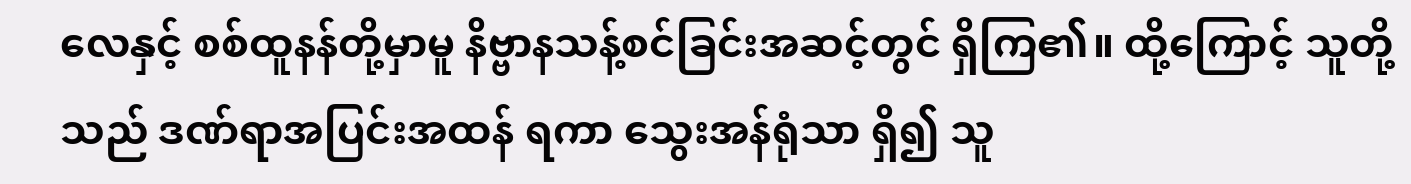လေနှင့် စစ်ထူနန်တို့မှာမူ နိဗ္ဗာနသန့်စင်ခြင်းအဆင့်တွင် ရှိကြ၏။ ထို့ကြောင့် သူတို့သည် ဒဏ်ရာအပြင်းအထန် ရကာ သွေးအန်ရုံသာ ရှိ၍ သူ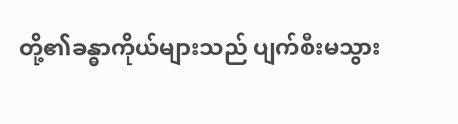တို့၏ခန္ဓာကိုယ်များသည် ပျက်စီးမသွား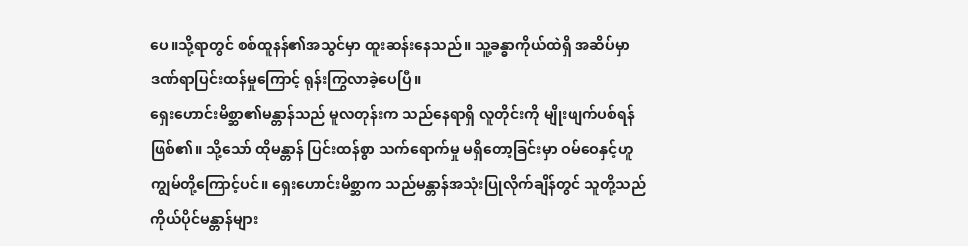ပေ။သို့ရာတွင် စစ်ထူနန်၏အသွင်မှာ ထူးဆန်းနေသည်။ သူ့ခန္ဓာကိုယ်ထဲရှိ အဆိပ်မှာ ဒဏ်ရာပြင်းထန်မှုကြောင့် ရုန်းကြွလာခဲ့ပေပြီ။
ရှေးဟောင်းမိစ္ဆာ၏မန္တာန်သည် မူလတုန်းက သည်နေရာရှိ လူတိုင်းကို မျိုးဖျက်ပစ်ရန် ဖြစ်၏။ သို့သော် ထိုမန္တာန် ပြင်းထန်စွာ သက်ရောက်မှု မရှိတော့ခြင်းမှာ ဝမ်ဝေနှင့်ဟူကျွမ်တို့ကြောင့်ပင်။ ရှေးဟောင်းမိစ္ဆာက သည်မန္တာန်အသုံးပြုလိုက်ချိန်တွင် သူတို့သည် ကိုယ်ပိုင်မန္တာန်များ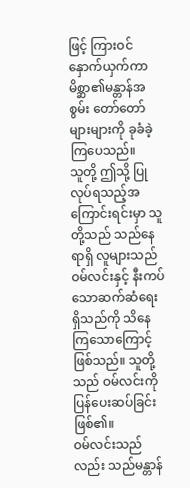ဖြင့် ကြားဝင်နှောက်ယှက်ကာ မိစ္ဆာ၏မန္တာန်အစွမ်း တော်တော်များများကို ခုခံခဲ့ကြပေသည်။
သူတို့ ဤသို့ ပြုလုပ်ရသည့်အကြောင်းရင်းမှာ သူတို့သည် သည်နေရာရှိ လူများသည် ဝမ်လင်းနှင့် နီးကပ်သောဆက်ဆံရေး ရှိသည်ကို သိနေကြသောကြောင့် ဖြစ်သည်။ သူတို့သည် ဝမ်လင်းကို ပြန်ပေးဆပ်ခြင်း ဖြစ်၏။
ဝမ်လင်းသည်လည်း သည်မန္တာန်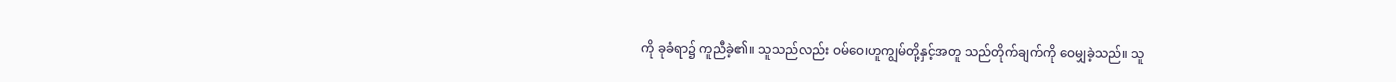ကို ခုခံရာ၌ ကူညီခဲ့၏။ သူသည်လည်း ဝမ်ဝေ၊ဟူကျွမ်တို့နှင့်အတူ သည်တိုက်ချက်ကို ဝေမျှခဲ့သည်။ သူ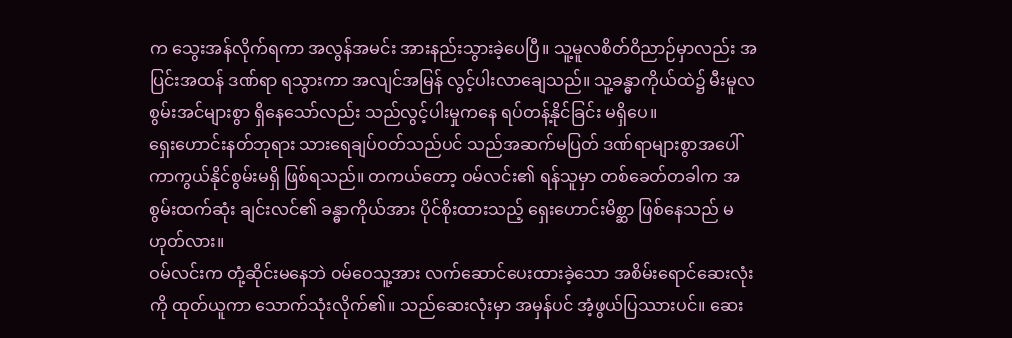က သွေးအန်လိုက်ရကာ အလွန်အမင်း အားနည်းသွားခဲ့ပေပြီ။ သူ့မူလစိတ်ဝိညာဉ်မှာလည်း အပြင်းအထန် ဒဏ်ရာ ရသွားကာ အလျင်အမြန် လွင့်ပါးလာချေသည်။ သူ့ခန္ဓာကိုယ်ထဲ၌ မီးမူလစွမ်းအင်များစွာ ရှိနေသော်လည်း သည်လွင့်ပါးမှုကနေ ရပ်တန့်နိုင်ခြင်း မရှိပေ။
ရှေးဟောင်းနတ်ဘုရား သားရေချပ်ဝတ်သည်ပင် သည်အဆက်မပြတ် ဒဏ်ရာများစွာအပေါ် ကာကွယ်နိုင်စွမ်းမရှိ ဖြစ်ရသည်။ တကယ်တော့ ဝမ်လင်း၏ ရန်သူမှာ တစ်ခေတ်တခါက အစွမ်းထက်ဆုံး ချင်းလင်၏ ခန္ဓာကိုယ်အား ပိုင်စိုးထားသည့် ရှေးဟောင်းမိစ္ဆာ ဖြစ်နေသည် မဟုတ်လား။
ဝမ်လင်းက တုံ့ဆိုင်းမနေဘဲ ဝမ်ဝေသူ့အား လက်ဆောင်ပေးထားခဲ့သော အစိမ်းရောင်ဆေးလုံးကို ထုတ်ယူကာ သောက်သုံးလိုက်၏။ သည်ဆေးလုံးမှာ အမှန်ပင် အံ့ဖွယ်ပြဿားပင်။ ဆေး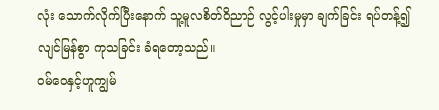လုံး သောက်လိုက်ပြီးနောက် သူ့မူလစိတ်ဝိညာဉ် လွင့်ပါးမှုမှာ ချက်ခြင်း ရပ်တန့်၍ လျင်မြန်စွာ ကုသခြင်း ခံရတော့သည်။
ဝမ်ဝေနှင့်ဟူကျွမ်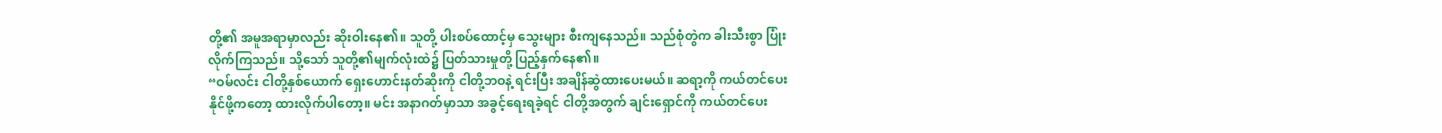တို့၏ အမူအရာမှာလည်း ဆိုးဝါးနေ၏။ သူတို့ ပါးစပ်ထောင့်မှ သွေးများ စီးကျနေသည်။ သည်စုံတွဲက ခါးသီးစွာ ပြုံးလိုက်ကြသည်။ သို့သော် သူတို့၏မျက်လုံးထဲ၌ ပြတ်သားမှုတို့ ပြည့်နှက်နေ၏။
“ဝမ်လင်း ငါတို့နှစ်ယောက် ရှေးဟောင်းနတ်ဆိုးကို ငါတို့ဘဝနဲ့ ရင်းပြီး အချိန်ဆွဲထားပေးမယ်။ ဆရာ့ကို ကယ်တင်ပေးနိုင်ဖို့ကတော့ ထားလိုက်ပါတော့။ မင်း အနာဂတ်မှာသာ အခွင့်ရေးရခဲ့ရင် ငါတို့အတွက် ချင်းရှောင်ကို ကယ်တင်ပေး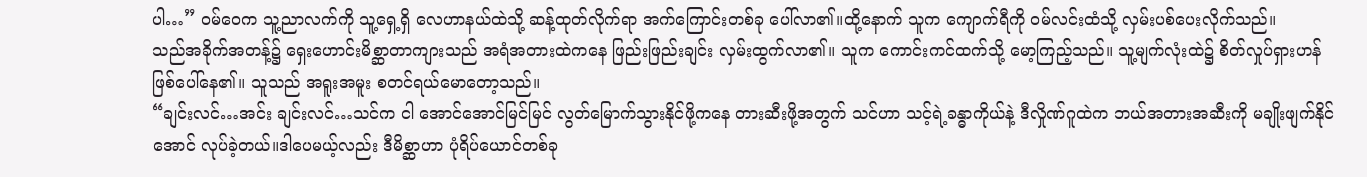ပါ…” ဝမ်ဝေက သူ့ညာလက်ကို သူ့ရှေ့ရှိ လေဟာနယ်ထဲသို့ ဆန့်ထုတ်လိုက်ရာ အက်ကြောင်းတစ်ခု ပေါ်လာ၏။ထို့နောက် သူက ကျောက်ရီကို ဝမ်လင်းထံသို့ လှမ်းပစ်ပေးလိုက်သည်။
သည်အခိုက်အတန့်၌ ရှေးဟောင်းမိစ္ဆာတာကျားသည် အရံအတားထဲကနေ ဖြည်းဖြည်းချင်း လှမ်းထွက်လာ၏။ သူက ကောင်းကင်ထက်သို့ မော့ကြည့်သည်။ သူ့မျက်လုံးထဲ၌ စိတ်လှုပ်ရှားဟန် ဖြစ်ပေါ်နေ၏။ သူသည် အရူးအမူး စတင်ရယ်မောတော့သည်။
“ချင်းလင်…အင်း ချင်းလင်…သင်က ငါ အောင်အောင်မြင်မြင် လွတ်မြောက်သွားနိုင်ဖို့ကနေ တားဆီးဖို့အတွက် သင်ဟာ သင့်ရဲ့ခန္ဓာကိုယ်နဲ့ ဒီလှိုဏ်ဂူထဲက ဘယ်အတားအဆီးကို မချိုးဖျက်နိုင်အောင် လုပ်ခဲ့တယ်။ဒါပေမယ့်လည်း ဒီမိစ္ဆာဟာ ပုံရိပ်ယောင်တစ်ခု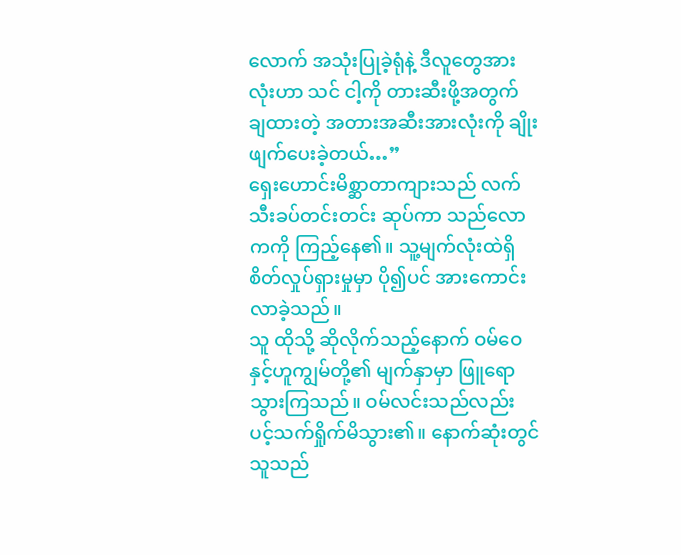လောက် အသုံးပြုခဲ့ရုံနဲ့ ဒီလူတွေအားလုံးဟာ သင် ငါ့ကို တားဆီးဖို့အတွက် ချထားတဲ့ အတားအဆီးအားလုံးကို ချိုးဖျက်ပေးခဲ့တယ်…”
ရှေးဟောင်းမိစ္ဆာတာကျားသည် လက်သီးခပ်တင်းတင်း ဆုပ်ကာ သည်လောကကို ကြည့်နေ၏။ သူ့မျက်လုံးထဲရှိ စိတ်လှုပ်ရှားမှုမှာ ပို၍ပင် အားကောင်းလာခဲ့သည်။
သူ ထိုသို့ ဆိုလိုက်သည့်နောက် ဝမ်ဝေနှင့်ဟူကျွမ်တို့၏ မျက်နှာမှာ ဖြူရောသွားကြသည်။ ဝမ်လင်းသည်လည်း ပင့်သက်ရှိုက်မိသွား၏။ နောက်ဆုံးတွင် သူသည်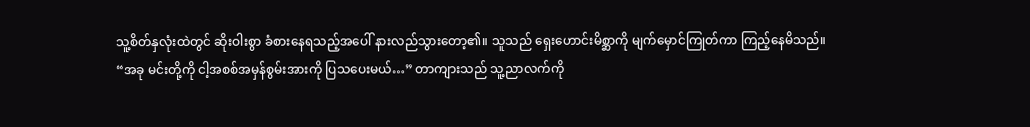သူ့စိတ်နှလုံးထဲတွင် ဆိုးဝါးစွာ ခံစားနေရသည့်အပေါ် နားလည်သွားတော့၏။ သူသည် ရှေးဟောင်းမိစ္ဆာကို မျက်မှောင်ကြုတ်ကာ ကြည့်နေမိသည်။
“အခု မင်းတို့ကို ငါ့အစစ်အမှန်စွမ်းအားကို ပြသပေးမယ်…” တာကျားသည် သူ့ညာလက်ကို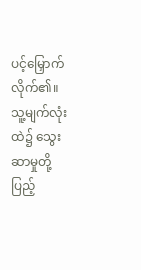ပင့်မြှောက်လိုက်၏။ သူ့မျက်လုံးထဲ၌ သွေးဆာမှုတို့ ပြည့်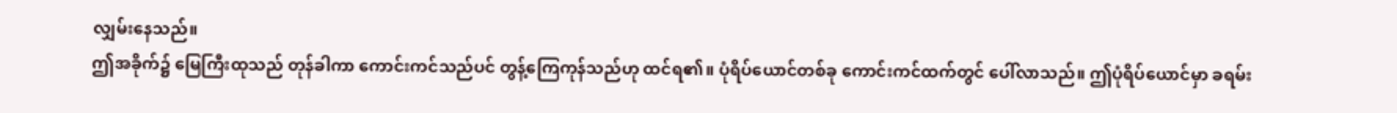လျှမ်းနေသည်။
ဤအခိုက်၌ မြေကြီးထုသည် တုန်ခါကာ ကောင်းကင်သည်ပင် တွန့်ကြေကုန်သည်ဟု ထင်ရ၏။ ပုံရိပ်ယောင်တစ်ခု ကောင်းကင်ထက်တွင် ပေါ်လာသည်။ ဤပုံရိပ်ယောင်မှာ ခရမ်း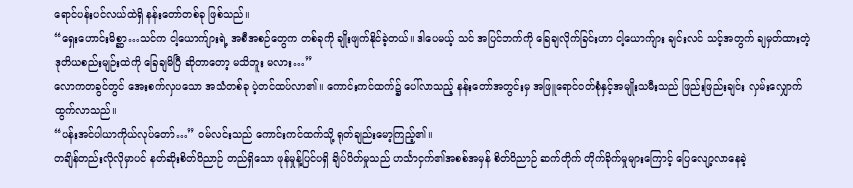ရောင်ပန်းပင်လယ်ထဲရှိ နန်းတော်တစ်ခု ဖြစ်သည်။
“ရှေးဟောင်းမိစ္ဆာ…သင်က ငါ့ယောက်ျားရဲ့ အစီအစဉ်တွေက တစ်ခုကို ချိုးဖျက်နိုင်ခဲ့တယ်။ ဒါပေမယ့် သင် အပြင်ဘက်ကို ခြေချလိုက်ခြင်းဟာ ငါ့ယောက်ျား ချင်းလင် သင့်အတွက် ချမှတ်ထားတဲ့ ဒုတိယစည်းမျဉ်းထဲကို ခြေချမိပြီ ဆိုတာတော့ မသိဘူး မလား…”
လောကတခွင်တွင် အေးစက်လှပသော အသံတစ်ခု ပဲ့တင်ထပ်လာ၏။ ကောင်းကင်ထက်၌ ပေါ်လာသည့် နန်းတော်အတွင်းမှ အဖြူရောင်ဝတ်စုံနှင့်အမျိုးသမီးသည် ဖြည်းဖြည်းချင်း လှမ်းလျှောက်ထွက်လာသည်။
“ပန်းအင်ပါယာကိုယ်လုပ်တော်…” ဝမ်လင်းသည် ကောင်းကင်ထက်သို့ ရုတ်ချည်းမော့ကြည့်၏။
တချိန်တည်းလိုလိုမှာပင် နတ်ဆိုးစိတ်ဝိညာဉ် တည်ရှိသော ဖုန်မှုန့်ပြင်ပရှိ ချိပ်ပိတ်မှုသည် ဟင်္သာငှက်၏အစစ်အမှန် စိတ်ဝိညာဉ် ဆက်တိုက် တိုက်ခိုက်မှုများကြောင့် ပြေလျော့လာနေခဲ့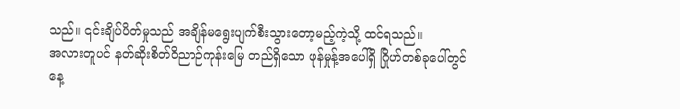သည်။ ၎င်းချိပ်ပိတ်မှုသည် အချိန်မရွေးပျက်စီးသွားတော့မည့်ကဲ့သို့ ထင်ရသည်။
အလားတူပင် နတ်ဆိုးစိတ်ဝိညာဉ်ကုန်းမြေ တည်ရှိသော ဖုန်မှုန့်အပေါ်ရှိ ဂြိုဟ်တစ်ခုပေါ်တွင် နေ့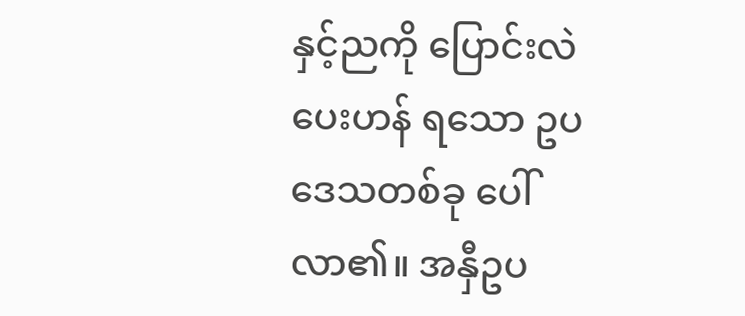နှင့်ညကို ပြောင်းလဲပေးဟန် ရသော ဥပဒေသတစ်ခု ပေါ်လာ၏။ အနှီဥပ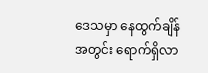ဒေသမှာ နေထွက်ချိန်အတွင်း ရောက်ရှိလာ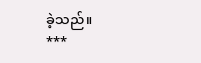ခဲ့သည်။
***